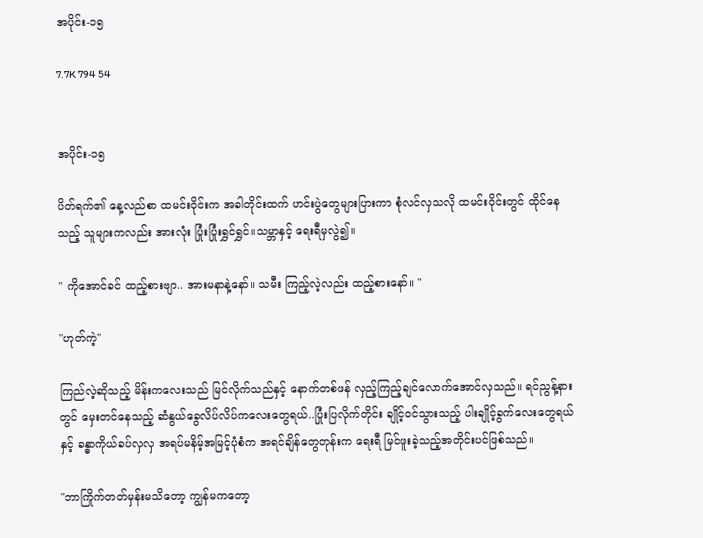အပိုင်း-၁၅

7.7K 794 54


အပိုင်း-၁၅

ပိတ်ရက်၏ နေ့လည်စာ ထမင်းဝိုင်းက အခါတိုင်းထက် ဟင်းပွဲတွေများပြားကာ စုံလင်လှသလို ထမင်းဝိုင်းတွင် ထိုင်နေသည့် သူများကလည်း အားလုံး ပြုံးပြုံးရွှင်ရွှင်။သမ္ဘာနှင့် ရေးရီမှလွဲ၍။

" ကိုအောင်ခင် ထည့်စားဗျာ.. အားမနာနဲ့နော်။ သမီး ကြည့်လဲ့လည်း ထည့်စားနော်။ "

"ဟုတ်ကဲ့"

ကြည်လဲ့ဆိုသည့် မိန်းကလေးသည် မြင်လိုက်သည်နှင့် နောက်တစ်ဖန် လှည့်ကြည့်ချင်လောက်အောင်လှသည်။ ရင်ညွန့်နားတွင် မှေးတင်နေသည့် ဆံနွယ်ခွေလိပ်လိပ်ကလေးတွေရယ်..ပြုံးပြလိုက်တိုင်း ချိုင့်ဝင်သွားသည့် ပါးချိုင့်ခွက်လေးတွေရယ်နှင့် ခန္ဓာကိုယ်ခပ်လှလှ အရပ်မနိမ့်အမြင့်ပုံစံက အရင်ချိန်တွေတုန်းက ရေးရီ မြင်ဖူးခဲ့သည့်အတိုင်းပင်ဖြစ်သည်။

"ဘာကြိုက်တတ်မှန်းမသိတော့ ကျွန်မကတော့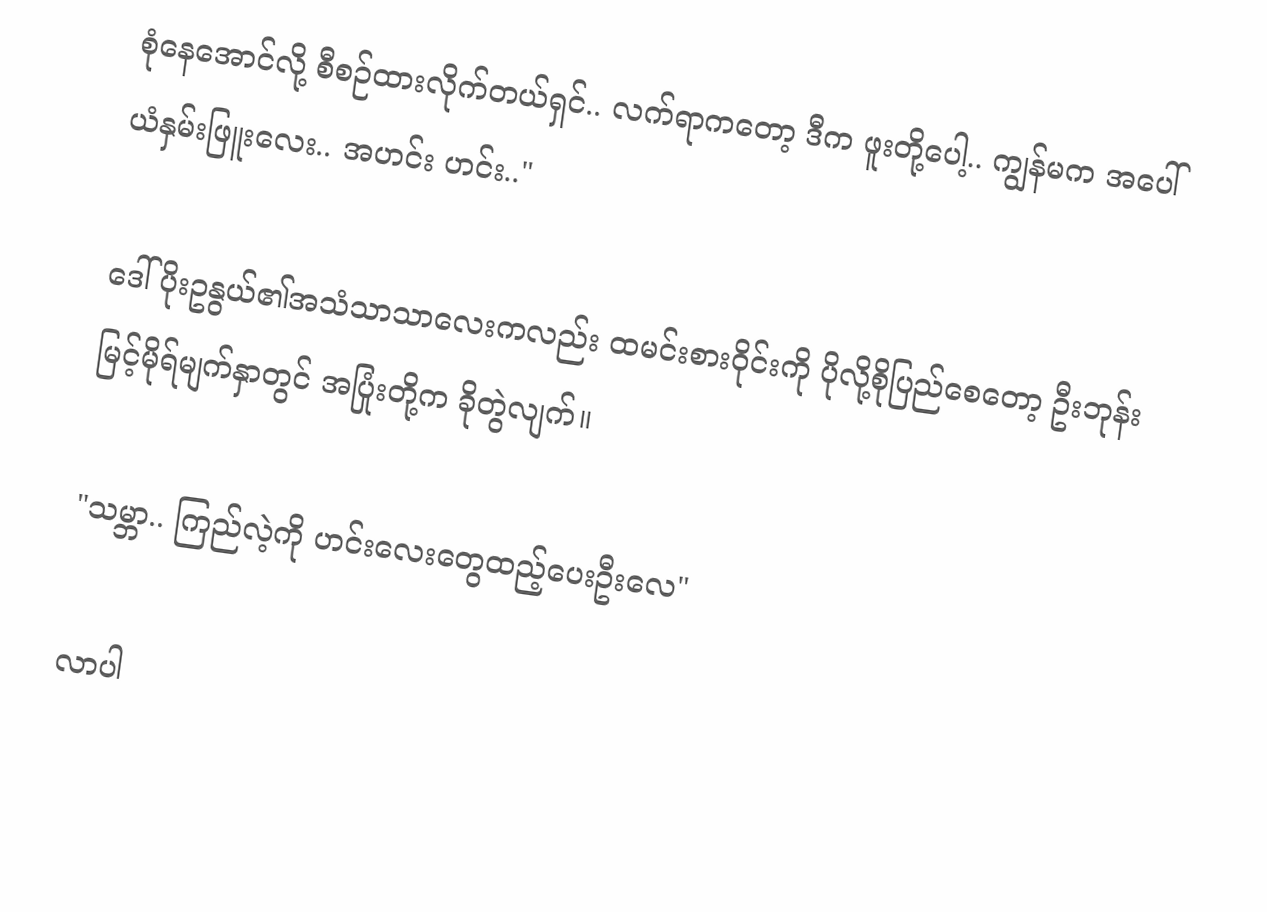စုံနေအောင်လို့ စီစဉ်ထားလိုက်တယ်ရှင်.. လက်ရာကတော့ ဒီက ဖူးတို့ပေါ့.. ကျွန်မက အပေါ်ယံနှမ်းဖြူးလေး.. အဟင်း ဟင်း.."

ဒေါ်ပိုးဥနွယ်၏အသံသာသာလေးကလည်း ထမင်းစားဝိုင်းကို ပိုလို့စိုပြည်စေတော့ ဦးဘုန်းမြင့်မိုရ်မျက်နှာတွင် အပြုံးတို့က ခိုတွဲလျက်။

"သမ္ဘာ.. ကြည်လဲ့ကို ဟင်းလေးတွေထည့်ပေးဦးလေ"

လာပါ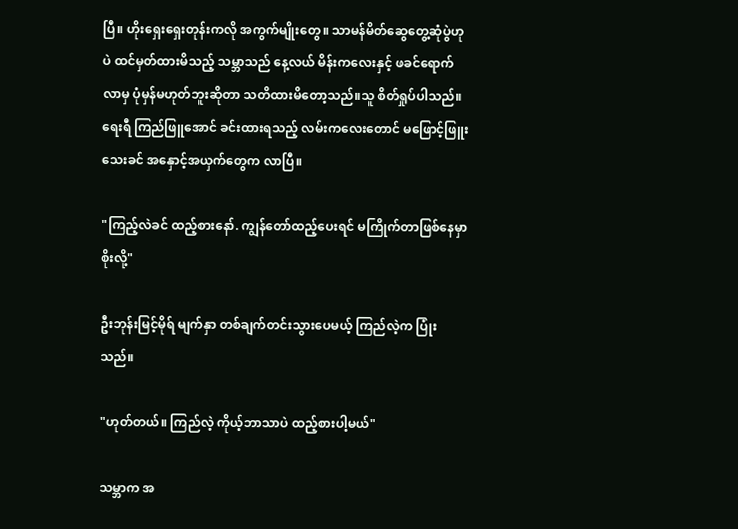ပြီ။ ဟိုးရှေးရှေးတုန်းကလို အကွက်မျိုးတွေ။ သာမန်မိတ်ဆွေတွေ့ဆုံပွဲဟုပဲ ထင်မှတ်ထားမိသည့် သမ္ဘာသည် နေ့လယ် မိန်းကလေးနှင့် ဖခင်ရောက်လာမှ ပုံမှန်မဟုတ်ဘူးဆိုတာ သတိထားမိတော့သည်။သူ စိတ်ရှုပ်ပါသည်။ ရေးရီ ကြည်ဖြူအောင် ခင်းထားရသည့် လမ်းကလေးတောင် မဖြောင့်ဖြူးသေးခင် အနှောင့်အယှက်တွေက လာပြီ။

"ကြည့်လဲခင် ထည့်စားနော်. ကျွန်တော်ထည့်ပေးရင် မကြိုက်တာဖြစ်နေမှာစိုးလို့"

ဦးဘုန်းမြင့်မိုရ် မျက်နှာ တစ်ချက်တင်းသွားပေမယ့် ကြည်လဲ့က ပြုံးသည်။

"ဟုတ်တယ်။ ကြည်လဲ့ ကိုယ့်ဘာသာပဲ ထည့်စားပါ့မယ်"

သမ္ဘာက အ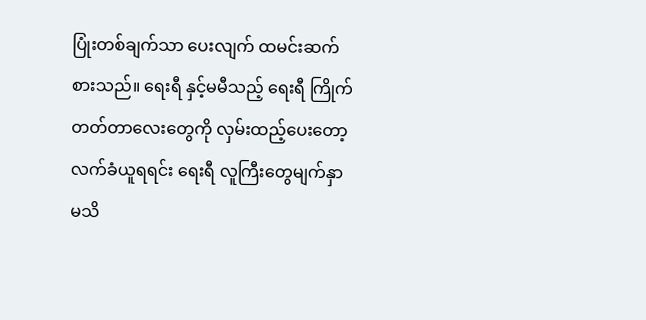ပြုံးတစ်ချက်သာ ပေးလျက် ထမင်းဆက်စားသည်။ ရေးရီ နှင့်မမီသည့် ရေးရီ ကြိုက်တတ်တာလေးတွေကို လှမ်းထည့်ပေးတော့ လက်ခံယူရရင်း ရေးရီ လူကြီးတွေမျက်နှာ မသိ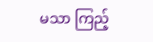မသာ ကြည့်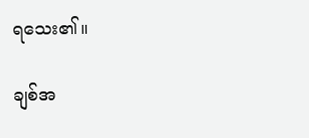ရသေး၏။

ချစ်အ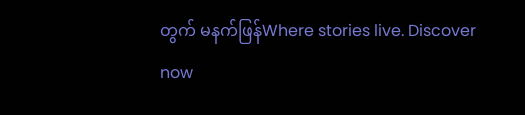တွက် မနက်ဖြန်Where stories live. Discover now